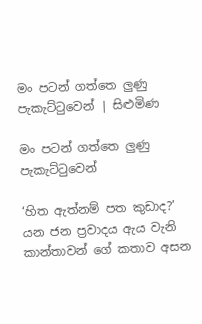මං පටන් ගත්තෙ ලුණු පැකැට්ටුවෙන් | සිළුමිණ

මං පටන් ගත්තෙ ලුණු පැකැට්ටුවෙන්

‘හිත ඇත්නම් පත කුඩාද?’ යන ජන ප්‍රවාදය ඇය වැනි කාන්තාවන් ගේ කතාව අසන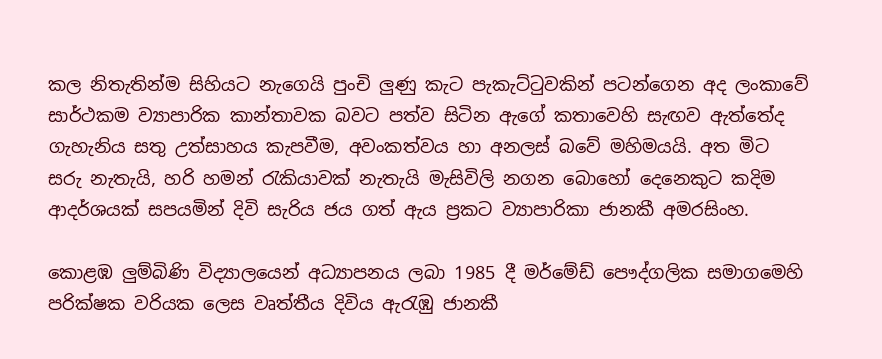කල නිතැතින්ම සිහියට නැගෙයි පුංචි ලුණු කැට පැකැට්ටුවකින් පටන්ගෙන අද ලංකාවේ සාර්ථකම ව්‍යාපාරික කාන්තාවක බවට පත්ව සිටින ඇගේ කතාවෙහි සැඟව ඇත්තේද ගැහැනිය සතු උත්සාහය කැපවීම, අවංකත්වය හා අනලස් බවේ මහිමයයි. අත මිට සරු නැතැයි, හරි හමන් රැකියාවක් නැතැයි මැසිවිලි නගන බොහෝ දෙනෙකුට කදිම ආදර්ශයක් සපයමින් දිවි සැරිය ජය ගත් ඇය ප්‍රකට ව්‍යාපාරිකා ජානකී අමරසිංහ.

කොළඹ ලුම්බිණි විද්‍යාලයෙන් අධ්‍යාපනය ලබා 1985 දී මර්මේඩ් පෞද්ගලික සමාගමෙහි පරික්ෂක වරියක ලෙස වෘත්තීය දිවිය ඇරැඹු ජානකී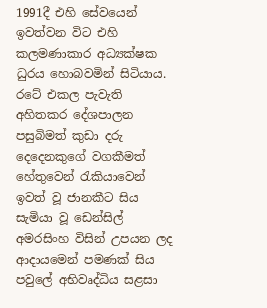1991දී එහි සේවයෙන් ඉවත්වන විට එහි කලමණාකාර අධ්‍යක්ෂක ධුරය හොබවමින් සිටියාය. රටේ එකල පැවැති අහිතකර දේශපාලන පසුබිමත් කුඩා දරු දෙදෙනකුගේ වගකීමත් හේතුවෙන් රැකියාවෙන් ඉවත් වූ ජානකීට සිය සැමියා වූ ඩෙන්සිල් අමරසිංහ විසින් උපයන ලද ආදායමෙන් පමණක් සිය පවුලේ අභිවෘද්ධිය සළසා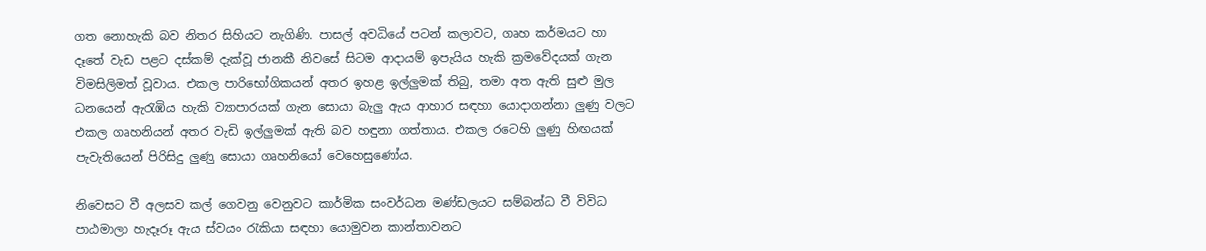ගත නොහැකි බව නිතර සිහියට නැගිණි. පාසල් අවධියේ පටන් කලාවට, ගෘහ කර්මයට හා දෑතේ වැඩ පළට දස්කම් දැක්වූ ජානකී නිවසේ සිටම ආදායම් ඉපැයිය හැකි ක්‍රමවේදයක් ගැන විමසිලිමත් වූවාය. එකල පාරිභෝගිකයන් අතර ඉහළ ඉල්ලුමක් තිබු, තමා අත ඇති සුළු මුල ධනයෙන් ඇරැඹිය හැකි ව්‍යාපාරයක් ගැන සොයා බැලු ඇය ආහාර සඳහා යොදාගන්නා ලුණු වලට එකල ගෘහනියන් අතර වැඩි ඉල්ලුමක් ඇති බව හඳුනා ගත්තාය. එකල රටෙහි ලුණු හිඟයක් පැවැතියෙන් පිරිසිදු ලුණ‍ු සොයා ගෘහනියෝ වෙහෙසුණෝය.

නිවෙසට වී අලසව කල් ගෙවනු වෙනුවට කාර්මික සංවර්ධන මණ්ඩලයට සම්බන්ධ වී විවිධ පාඨමාලා හැදෑරූ ඇය ස්වයං රැකියා සඳහා යොමුවන කාන්තාවනට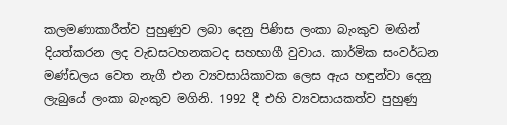කලමණාකාරීත්ව පුහුණුව ලබා දෙනු පිණිස ලංකා බැංකුව මඟින් දියත්කරන ලද වැඩසටහනකටද සහභාගී වුවාය. කාර්මික සංවර්ධන මණ්ඩලය වෙත නැගී එන ව්‍යවසායිකාවක ලෙස ඇය හඳුන්වා දෙනු ලැබුයේ ලංකා බැංකුව මගිනි. 1992 දී එහි ව්‍යවසායකත්ව පුහුණු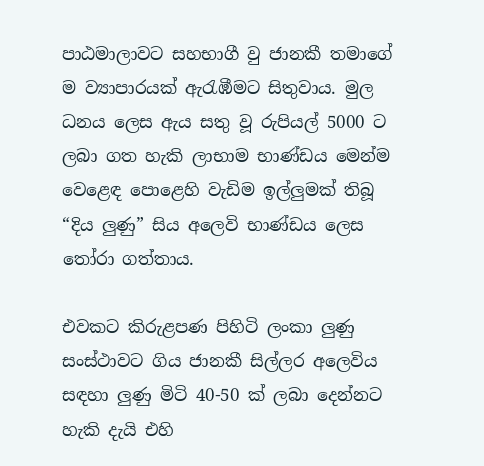පාඨමාලාවට සහභාගී වු ජානකී තම‍ාගේ ම ව්‍යාපාරයක් ඇරැඹීමට සිතුවාය. මුල ධනය ලෙස ඇය සතු වූ රුපියල් 5000 ට ලබා ගත හැකි ලාභාම භාණ්ඩය මෙන්ම වෙළෙඳ පොළෙහි වැඩිම ඉල්ලුමක් තිබූ “දිය ලුණු” සිය අලෙවි භාණ්ඩය ලෙස තෝරා ගත්තාය.

එවකට කිරුළපණ පිහිටි ලංකා ලුණු සංස්ථාවට ගිය ජානකී සිල්ලර අලෙවිය සඳහා ලුණු මිටි 40-50 ක් ලබා දෙන්නට හැකි දැයි එහි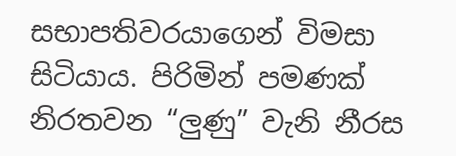සභාපතිවරයාගෙන් විමසා සිටියාය. පිරිමින් පමණක් නිරතවන “ලුණු” වැනි නීරස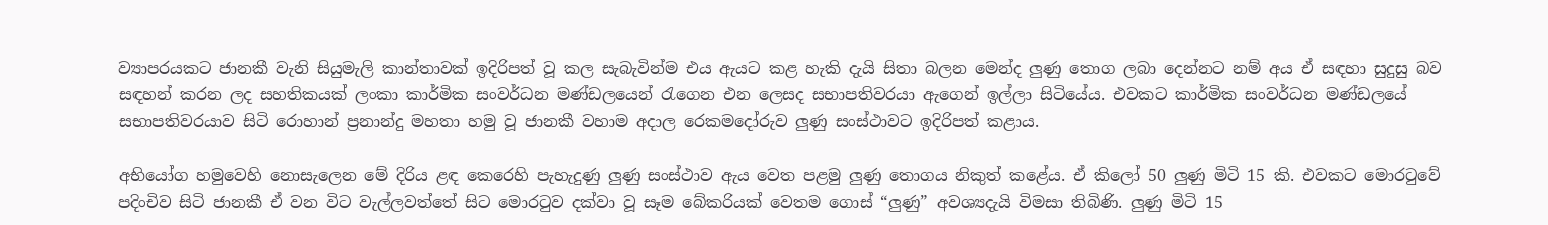ව්‍යාපරයකට ජානකී වැනි සියුමැලි කාන්තාවක් ඉදිරිපත් වූ කල සැබැවින්ම එය ඇයට කළ හැකි දැයි සිතා බලන මෙන්ද ලුණු තොග ලබා‍ දෙන්නට නම් අය ඒ සඳහා සුදුසු බව සඳහන් කරන ලද සහතිකයක් ලංකා කාර්මික සංවර්ධන මණ්ඩලයෙන් රැගෙන එන ලෙසද සභාපතිවරයා ඇගෙන් ඉල්ලා සිටියේය. එවකට කාර්මික සංවර්ධන මණ්ඩලයේ සභාපතිවරයාව සිටි රොහාන් ප්‍රනාන්දු මහතා හමු වූ ජානකී වහාම අදාල රෙකමදෝරුව ලුණු සංස්ථාවට ඉදිරිපත් කළාය.

අභියෝග හමු‍වෙහි නොසැලෙන මේ දිරිය ළඳ කෙරෙහි පැහැදුණු ලුණු සංස්ථාව ඇය වෙත පළමු ලුණු තොගය නිකුත් කළේය. ඒ කිලෝ 50 ලුණු මිටි 15 කි. එවකට මොරටුවේ පදිංචිව සිටි ජානකී ඒ වන විට වැල්ලවත්තේ සිට මොරටුව දක්වා වූ සෑම බේකරියක් වෙතම ගොස් “ලුණු” අවශ්‍යදැයි විමසා තිබිණි. ලුණු මිටි 15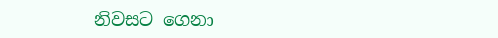නිවසට ගෙනා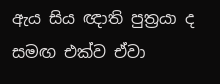ඇය සිය ඥාති පුත්‍රයා ද සමඟ එක්ව ඒවා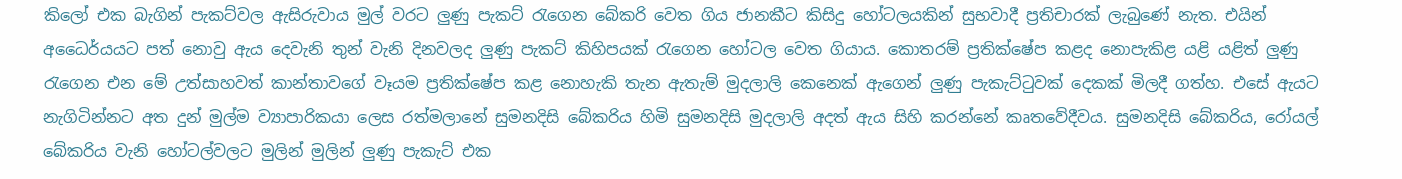කිලෝ එක බැගින් පැකට්වල ඇසිරුවාය මුල් වරට ලුණු පැකට් රැගෙන බේකරි වෙත ගිය ජානකීට කිසිදු හෝටලයකින් සුභවාදී ප්‍රතිචාරක් ලැබුණේ නැත. එයින් අධෛර්යයට පත් නොවු ඇය දෙවැනි තුන් වැනි දිනවලද ලුණු පැකට් කිහිපයක් රැගෙන හෝටල වෙත ගියාය. කොතරම් ප්‍රතික්ෂේප කළද නොපැකිළ යළි යළිත් ලුණු රැගෙන එන මේ උත්සාහවත් කාන්තාවගේ වෑයම ප්‍රතික්ෂේප කළ නොහැකි තැන ඇතැම් මුදලාලි කෙනෙක් ඇගෙන් ලුණු පැකැට්ටුවක් දෙකක් මිලදී ගත්හ. එසේ ඇයට නැගිටින්නට අත දුන් මුල්ම ව්‍යාපාරිකයා ලෙස රත්මලානේ සුමනදිසි බේකරිය හිමි සුමනදිසි මුදලාලි අදත් ඇය සිහි කරන්නේ කෘතවේදීවය. සුමනදිසි බේකරිය, රෝයල් බේකරිය වැනි හෝටල්වලට මුලින් මුලින් ලුණු පැකැට් එක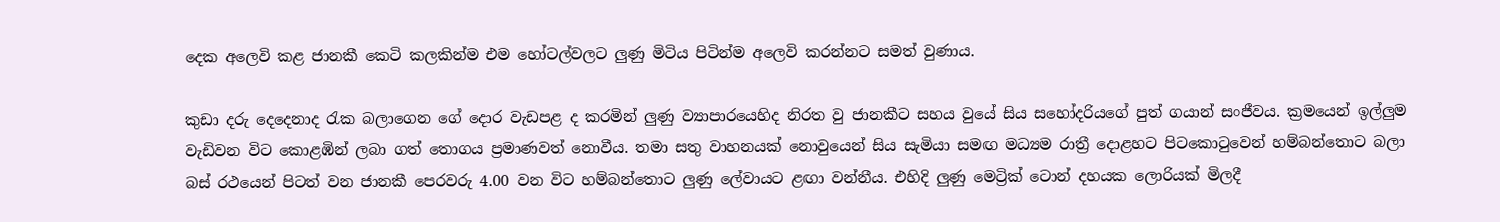දෙක අලෙවි කළ ජානකී කෙටි කලකින්ම එම හෝටල්වලට ලුණු මිටිය පිටින්ම අලෙවි කරන්නට සමත් වුණාය.

කුඩා දරු දෙදෙනාද රැක බලාගෙන ගේ දොර වැඩපළ ද කරමින් ලුණු ව්‍යාපාරයෙහිද නිරත වු ජානකීට සහය වුයේ සිය සහෝදරියගේ පුත් ගයාන් සංජීවය. ක්‍රමයෙන් ඉල්ලුම වැඩිවන විට කොළඹින් ලබා ගත් තොගය ප්‍රමාණවත් නොවීය. තමා සතු වාහනයක් නොවුයෙන් සිය සැමියා සමඟ මධ්‍යම රාත්‍රී දොළහට පිටකොටුවෙන් හම්බන්තොට බලා බස් රථයෙන් පිටත් වන ජානකී පෙරවරු 4.00 වන විට හම්බන්තොට ලුණු ලේවායට ළඟා වන්නීය. එහිදි ලුණු මෙට්‍රික් ටොන් දහයක ලොරියක් මිලදී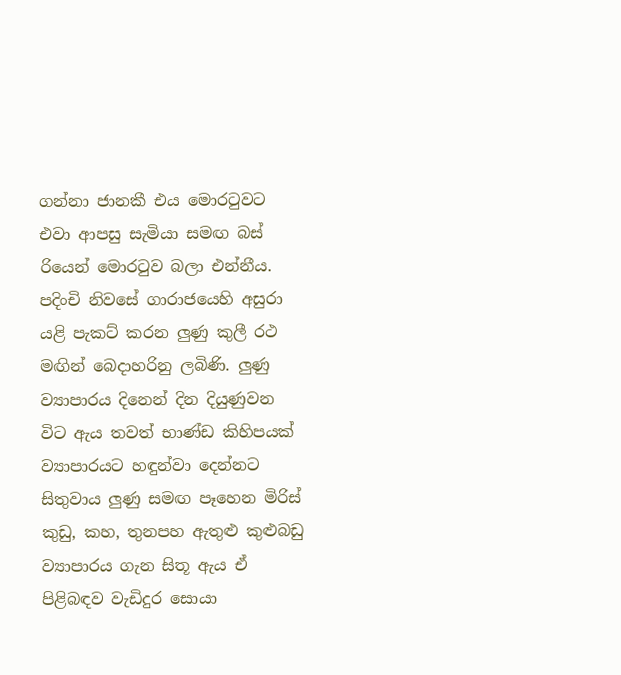ගන්නා ජානකී එය මොරටුවට එවා ආපසු සැමියා සමඟ බස් රියෙන් මොරටුව බලා එන්නීය. පදිංචි නිවසේ ගාරාජයෙහි අසුරා යළි පැකට් කරන ලුණු කුලී රථ මඟින් බෙදාහරිනු ලබිණි. ලුණු ව්‍යාපාරය දිනෙන් ‍දින දියුණුවන විට ඇය තවත් භාණ්ඩ කිහිපයක් ව්‍යාපාරයට හඳුන්වා දෙන්නට සිතුවාය ලුණු සමඟ පෑහෙන මිරිස් කුඩු, කහ, තුනපහ ඇතුළු කුළුබඩු ව්‍යාපාරය ගැන සිතූ ඇය ඒ පිළිබඳව වැඩිදුර සොයා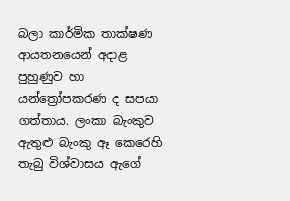බලා කාර්මික තාක්ෂණ ආයතනයෙන් අදාළ පුහුණුව හා යන්ත්‍රෝපකරණ ද සපයා ගත්තාය. ලංකා බැංකුව ඇතුළු බැංකු ඈ කෙරෙහි තැබු විශ්වාසය ඇගේ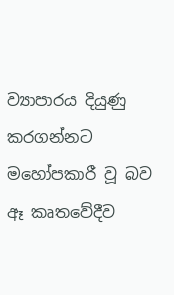ව්‍යාපාරය දියුණු කරගන්නට මහෝපකාරී වූ බව ඈ කෘතවේදීව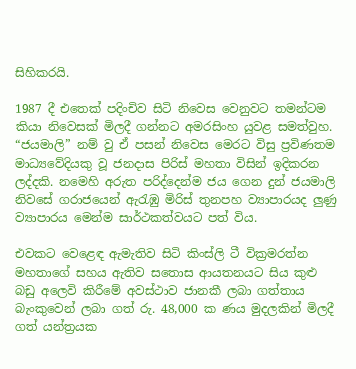සිහිකරයි.

1987 දී එතෙක් පදිංචිව සිටි නිවෙස වෙනුවට තමන්ටම කියා නිවෙසක් මිලදී ගන්නට අමරසිංහ යුවළ සමත්වුහ. “ජයමාලි” නම් වු ඒ පසන් නිවෙස මෙරට විසු ප්‍රවිණතම මාධ්‍යවේදියකු වූ ජනදාස පිරිස් මහතා විසින් ඉදිකරන ලද්දකි. නමෙහි අරුත පරිද්දෙන්ම ජය ගෙන දුන් ජයමාලි නිවසේ ගරාජයෙන් ඇරැඹු මිරිස් තුනපහ ව්‍යාපාරයද ලුණු ව්‍යාපාරය මෙන්ම සාර්ථකත්වයට පත් විය.

එවකට වෙළෙඳ ඇමැතිව සිටි කිංස්ලි ටී වික්‍රමරත්න මහතාගේ සහය ඇතිව සතොස ආයතනයට සිය කුළු බඩු අලෙවි කිරීමේ අවස්ථාව ජානකී ලබා ගත්තාය බැංකුවෙන් ලබා ගත් රු. 48,000 ක ණය මුදලකින් මිලදී ගත් යන්ත්‍රයක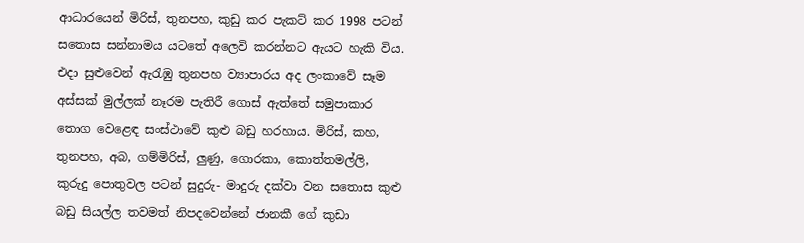ආධාරයෙන් මිරිස්, තුනපහ, කුඩු කර පැකට් කර 1998 පටන් සතොස සන්නාමය යටතේ අලෙවි කරන්නට ඇයට හැකි විය. එදා සුළුවෙන් ඇරැඹු තුනපහ ව්‍යාපාරය අද ලංකාවේ සෑම අස්සක් මුල්ලක් නෑරම පැතිරී ගොස් ඇත්තේ සමුපාකාර‍ තොග වෙළෙඳ සංස්ථාවේ කුළු බඩු හරහාය. මිරිස්, කහ, තුනපහ, අබ, ගම්මිරිස්, ලුණු, ගොරකා, කොත්තමල්ලි, කුරුදු පොතුවල පටන් සුදුරු- මාදුරු දක්වා වන සතොස කුළු බඩු සියල්ල තවමත් නිපදවෙන්නේ ජානකී ගේ කුඩා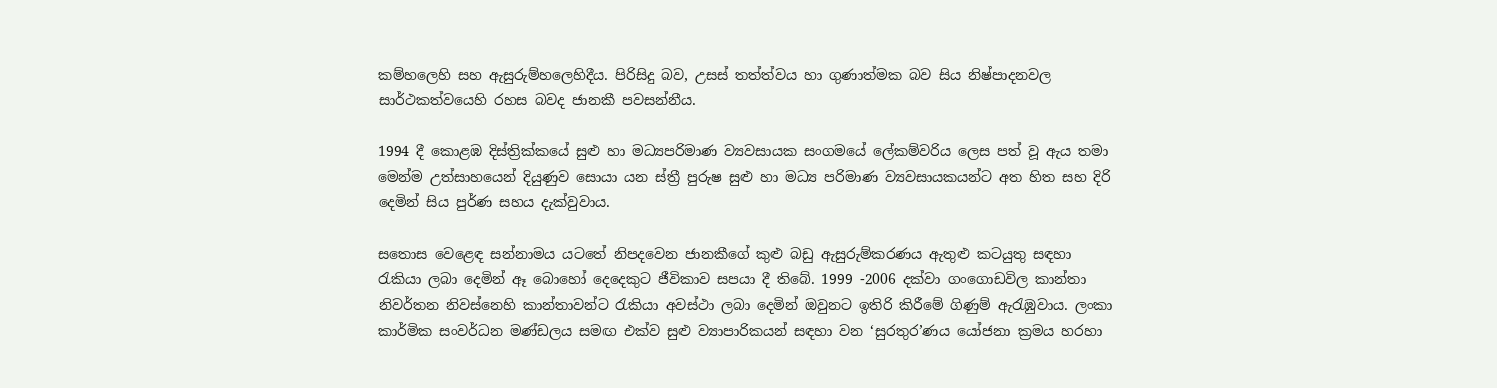කම්හලෙහි සහ ඇසුරුම්හලෙහිදීය. පිරිසිදු බව, උසස් තත්ත්වය හා ගුණාත්මක බව සිය නිෂ්පාදනවල සාර්ථකත්වයෙහි රහස බවද ජානකී පවසන්නීය.

1994 දී කොළඹ දිස්ත්‍රික්කයේ සුළු හා මධ්‍යපරිමාණ ව්‍යවසායක සංගමයේ ලේකම්වරිය ලෙස පත් වූ ඇය තමා මෙන්ම උත්සාහයෙන් දියුණුව සොයා යන ස්ත්‍රී පුරුෂ සුළු හා මධ්‍ය පරිමාණ ව්‍යවසායකයන්ට අත හිත සහ දිරි දෙමින් සිය පුර්ණ සහය දැක්වුවාය.

සතොස වෙළෙඳ සන්නාමය ය‍ටතේ නිපදවෙන ජානකීගේ කුළු බඩු ඇසුරුම්කරණය ඇතුළු කටයුතු සඳහා රැකියා ලබා දෙමින් ඈ‍ බොහෝ දෙදෙකුට ජීවිකාව සපයා දී තිබේ. 1999 -2006 දක්වා ගංගොඩවිල කාන්තා නිවර්තන නිවස්නෙහි කාන්තාවන්ට රැකියා අවස්ථා ලබා දෙමින් ඔවුනට ඉතිරි කිරීමේ ගිණුම් ඇරැඹුවාය. ලංකා කාර්මික සංවර්ධන මණ්ඩලය සමඟ එක්ව සුළු ව්‍යාපාරිකයන් සඳහා වන ‘සුරතුර’ණය යෝජනා ක්‍රමය හරහා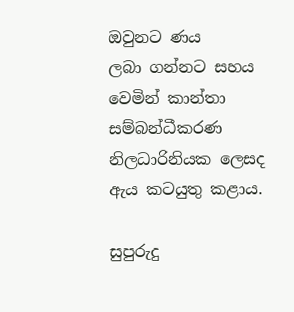ඔවුනට ණය ලබා ‍ගන්නට සහය වෙමින් කාන්තා සම්බන්ධීකරණ නිලධාරිනියක ලෙසද ඇය කටයුතු කළාය.

සුපුරුදු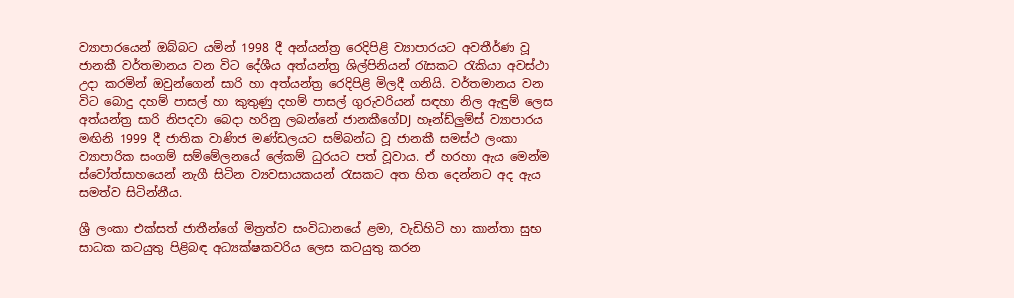ව්‍යාපාරයෙන් ඔබ්බට යමින් 1998 දී අන්යන්ත්‍ර රෙදිපිළි ව්‍යාපාරයට අවතීර්ණ වූ ජානකී වර්තමානය වන විට දේශීය අත්යන්ත්‍ර ශිල්පිනියන් රැසකට රැකියා අවස්ථා උදා කරමින් ඔවු‍න්ගෙන් සාරි හා අත්යන්ත්‍ර රෙදිපිළි මිලදී ගනියි. වර්තමානය වන විට බොදු දහම් පාසල් හා කුතුණු දහම් පාසල් ගුරුවරියන් සඳහා නිල ඇඳුම් ලෙස අත්යන්ත්‍ර සාරි නිපදවා බෙදා හරිනු ලබන්නේ ජානකීගේDJ හෑන්ඩ්ලුම්ස් ව්‍යාපාරය මඟිනි 1999 දී ජාතික වාණිජ මණ්ඩලයට සම්බන්ධ වූ ජානකී සමස්ථ ලංකා ව්‍යාපාරික සංගම් සම්මේලනයේ ලේකම් ධුරයට පත් වූවාය. ඒ හරහා ඇය මෙන්ම ස්වෝත්සාහයෙන් නැගී සිටින ව්‍යවසායකයන් රැසකට අත හිත දෙන්නට අද ඇය සමත්ව සිටින්නීය.

ශ්‍රී ලංකා එක්සත් ජාතීන්ගේ මිත්‍රත්ව සංවිධානයේ ළමා, වැඩිහිටි හා කාන්තා සුභ සාධක කටයුතු පිළිබඳ අධ්‍යක්ෂකවරිය ලෙස කටයුතු කරන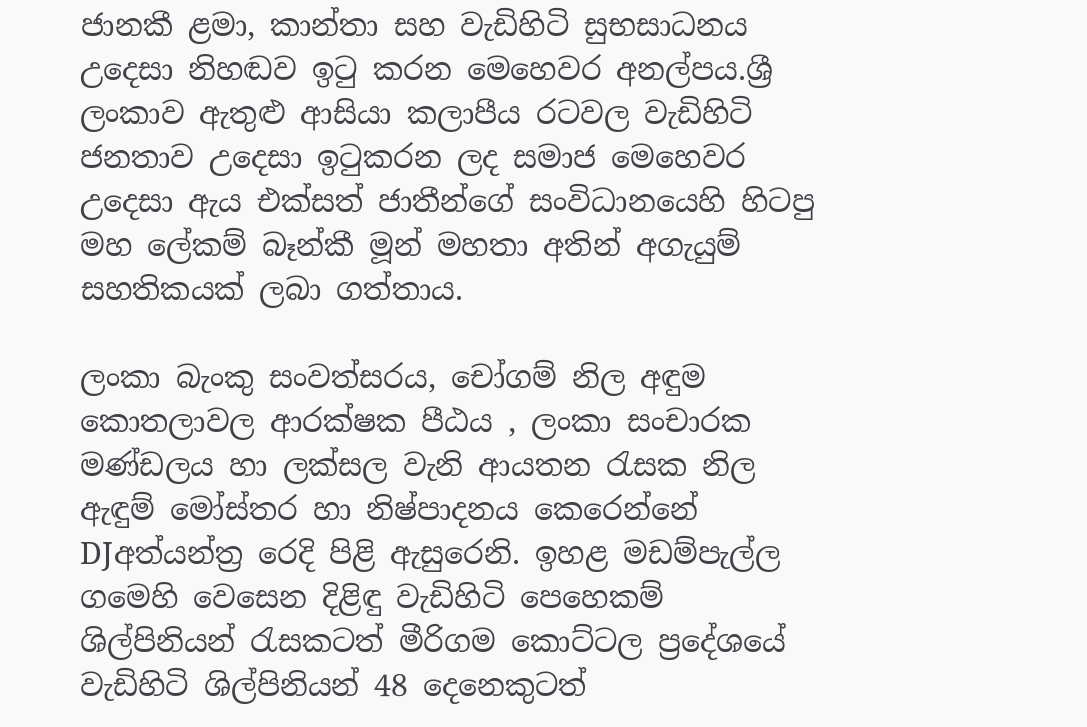ජානකී ළමා, කාන්තා සහ වැඩිහිටි සුභසාධනය උදෙසා නිහඬව ඉටු කරන මෙහෙවර අනල්පය.ශ්‍රී ලංකා‍ව ඇතුළු ආසියා කලාපීය රටවල වැඩිහිටි ජනතාව උදෙසා ඉටුකරන ලද සමාජ මෙහෙවර උදෙසා ඇය එක්සත් ජාතීන්ගේ සංවිධානයෙහි හිටපු මහ ලේකම් බෑන්කී මූන් මහතා අතින් අගැයුම් සහතිකයක් ලබා ගත්තාය.

ලංකා බැංකු සංවත්සරය, චෝගම් නිල අඳුම කොතලාවල ආරක්ෂක පීඨය , ලංකා සංචාරක මණ්ඩලය හා ලක්සල වැනි ආයතන රැසක නිල ඇඳුම් මෝස්තර හා නිෂ්පාදනය කෙරෙන්නේ DJඅත්යන්ත්‍ර රෙදි පිළි ඇසුරෙනි. ඉහළ මඩම්පැල්ල ගමෙහි වෙසෙන දිළිඳු වැඩිහිටි පෙහෙකම් ශිල්පිනියන් රැසකටත් මීරිගම කොට්ටල ප්‍රදේශයේ වැඩිහිටි ශිල්පිනියන් 48 දෙනෙකුටත්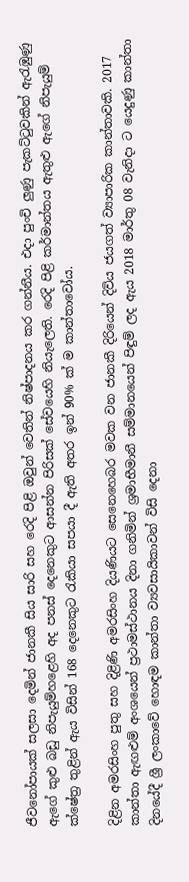ජීවනෝපායක් සලසා දෙමින් ජානකී සිය සාරි සහ රෙදි පිළි ඔවුන් වෙතින් නිෂ්පාදනය කර ගන්නීය. එදා පුංචි ලුණු පැකට්ටුවකින් ඇරැඹුණු ඇගේ කුළු බඩු නිපැයුම්හළෙහි අද පනස් දෙනෙකුට ආසන්න පිරිසක් සේවයෙහි නියැලෙති. රෙදි පිළි කර්මාන්තය ඇතුළු ඇගේ නිපැයුම් ක්ෂේත්‍ර තුළින් ඇය විසින් 168 දෙනෙකුට රැකියා සපයා දී ඇති අතර ඉන් 90% ක් ම කාන්තාවෝය.

දිළින අමරසිංහ පුතු සහ දිළිණි අමරසිංහ දියණියට සෙනෙහෙබර මවක වන ජානකී දිරියෙන් දිවිය ජයගත් ව්‍යාපාරික කාන්තාවකි. 2017 කාන්තා ඇඟළුම් අංශයෙන් ප්‍රථාමස්ථානය දිනා ගනිමින් ශ්‍රමාභීමානී සම්මානයෙන් පිඳුම් ලද ඇය 2018 මාර්තු 08 වැනිදා ට යෙදුණු කාන්තා දිනයේදී ශ්‍රී ලංකාවේ හොඳම කාන්තා ව්‍යවසායිකාවන් විසි දෙනා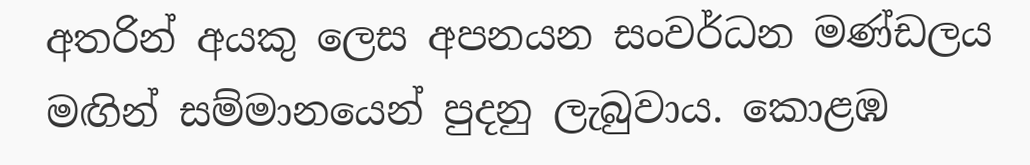අතරින් අයකු ලෙස අපනයන සංවර්ධන මණ්ඩලය මඟින් සම්මානයෙන් පුදනු ලැබු‍වාය. කොළඹ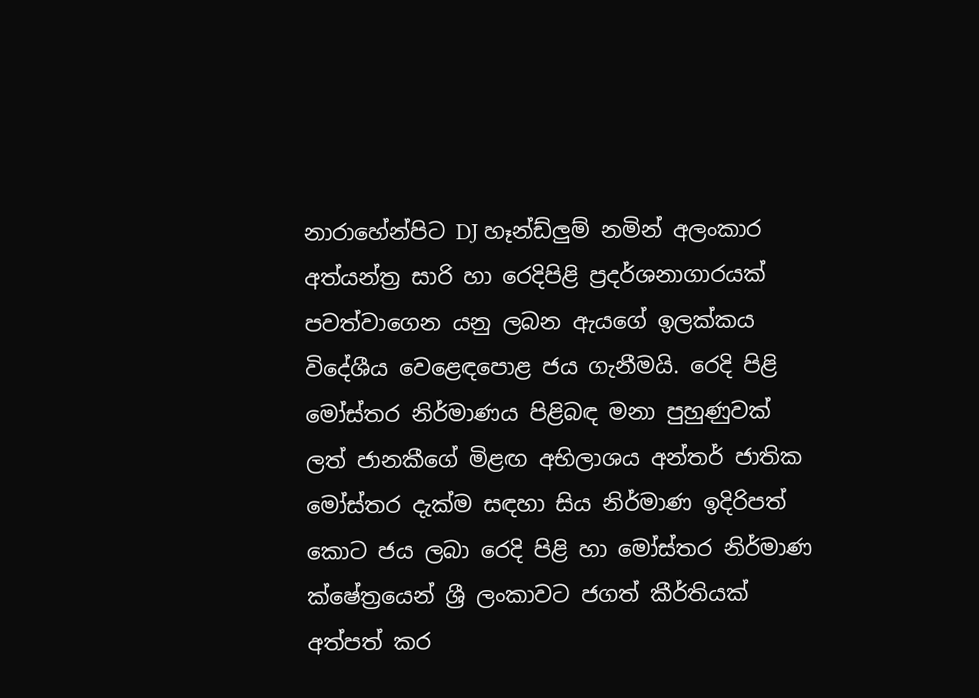නාරාහේන්පිට DJ හෑන්ඩ්ලුම් නමින් අලංකාර අත්යන්ත්‍ර සාරි හා රෙදිපිළි ප්‍රදර්ශනාගාරයක් පවත්වාගෙන යනු ලබන ඇයගේ ඉලක්කය විදේශීය වෙළෙඳපොළ ජය ගැනීමයි. රෙදි පිළි මෝස්තර නිර්මාණය පිළිබඳ මනා පුහුණුවක් ලත් ජානකීගේ මිළඟ අභිලාශය අන්තර් ජාතික මෝස්තර දැක්ම සඳහා සිය නිර්මාණ ඉදිරිපත් කොට ජය ලබා රෙදි පිළි හා මෝස්තර නිර්මාණ ක්ෂේත්‍රයෙන් ශ්‍රී ලංකාවට ජගත් කීර්තියක් අත්පත් කර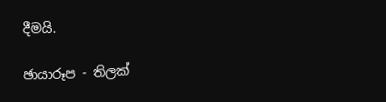දීමයි.

ඡායාරූප - තිලක්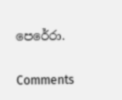පෙරේරා.

Comments